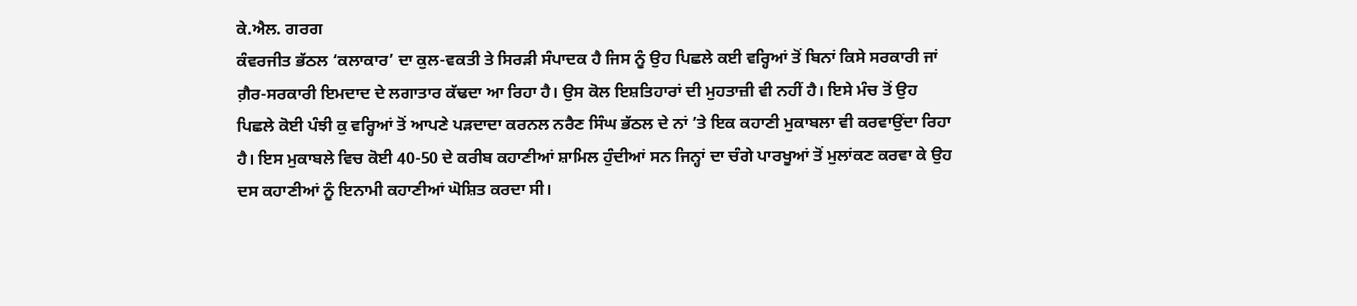ਕੇ.ਐਲ. ਗਰਗ
ਕੰਵਰਜੀਤ ਭੱਠਲ ‘ਕਲਾਕਾਰ’ ਦਾ ਕੁਲ-ਵਕਤੀ ਤੇ ਸਿਰੜੀ ਸੰਪਾਦਕ ਹੈ ਜਿਸ ਨੂੰ ਉਹ ਪਿਛਲੇ ਕਈ ਵਰ੍ਹਿਆਂ ਤੋਂ ਬਿਨਾਂ ਕਿਸੇ ਸਰਕਾਰੀ ਜਾਂ ਗ਼ੈਰ-ਸਰਕਾਰੀ ਇਮਦਾਦ ਦੇ ਲਗਾਤਾਰ ਕੱਢਦਾ ਆ ਰਿਹਾ ਹੈ। ਉਸ ਕੋਲ ਇਸ਼ਤਿਹਾਰਾਂ ਦੀ ਮੁਹਤਾਜ਼ੀ ਵੀ ਨਹੀਂ ਹੈ। ਇਸੇ ਮੰਚ ਤੋਂ ਉਹ ਪਿਛਲੇ ਕੋਈ ਪੰਝੀ ਕੁ ਵਰ੍ਹਿਆਂ ਤੋਂ ਆਪਣੇ ਪੜਦਾਦਾ ਕਰਨਲ ਨਰੈਣ ਸਿੰਘ ਭੱਠਲ ਦੇ ਨਾਂ ’ਤੇ ਇਕ ਕਹਾਣੀ ਮੁਕਾਬਲਾ ਵੀ ਕਰਵਾਉਂਦਾ ਰਿਹਾ ਹੈ। ਇਸ ਮੁਕਾਬਲੇ ਵਿਚ ਕੋਈ 40-50 ਦੇ ਕਰੀਬ ਕਹਾਣੀਆਂ ਸ਼ਾਮਿਲ ਹੁੰਦੀਆਂ ਸਨ ਜਿਨ੍ਹਾਂ ਦਾ ਚੰਗੇ ਪਾਰਖੂਆਂ ਤੋਂ ਮੁਲਾਂਕਣ ਕਰਵਾ ਕੇ ਉਹ ਦਸ ਕਹਾਣੀਆਂ ਨੂੰ ਇਨਾਮੀ ਕਹਾਣੀਆਂ ਘੋਸ਼ਿਤ ਕਰਦਾ ਸੀ।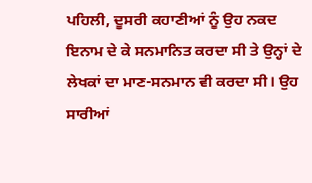ਪਹਿਲੀ, ਦੂਸਰੀ ਕਹਾਣੀਆਂ ਨੂੰ ਉਹ ਨਕਦ ਇਨਾਮ ਦੇ ਕੇ ਸਨਮਾਨਿਤ ਕਰਦਾ ਸੀ ਤੇ ਉਨ੍ਹਾਂ ਦੇ ਲੇਖਕਾਂ ਦਾ ਮਾਣ-ਸਨਮਾਨ ਵੀ ਕਰਦਾ ਸੀ। ਉਹ ਸਾਰੀਆਂ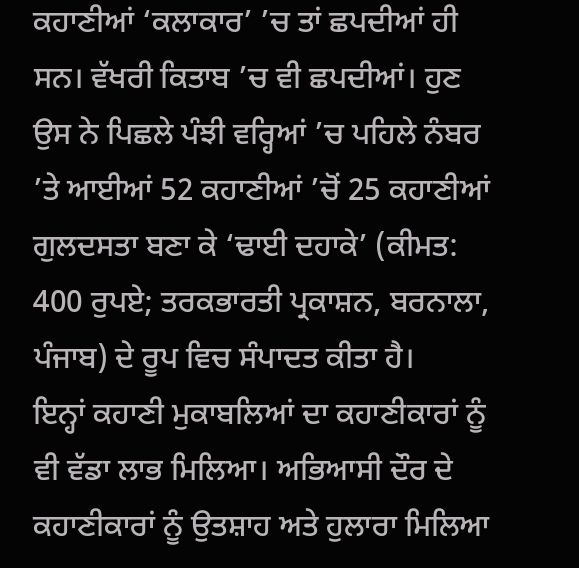ਕਹਾਣੀਆਂ ‘ਕਲਾਕਾਰ’ ’ਚ ਤਾਂ ਛਪਦੀਆਂ ਹੀ ਸਨ। ਵੱਖਰੀ ਕਿਤਾਬ ’ਚ ਵੀ ਛਪਦੀਆਂ। ਹੁਣ ਉਸ ਨੇ ਪਿਛਲੇ ਪੰਝੀ ਵਰ੍ਹਿਆਂ ’ਚ ਪਹਿਲੇ ਨੰਬਰ ’ਤੇ ਆਈਆਂ 52 ਕਹਾਣੀਆਂ ’ਚੋਂ 25 ਕਹਾਣੀਆਂ ਗੁਲਦਸਤਾ ਬਣਾ ਕੇ ‘ਢਾਈ ਦਹਾਕੇ’ (ਕੀਮਤ: 400 ਰੁਪਏ; ਤਰਕਭਾਰਤੀ ਪ੍ਰਕਾਸ਼ਨ, ਬਰਨਾਲਾ, ਪੰਜਾਬ) ਦੇ ਰੂਪ ਵਿਚ ਸੰਪਾਦਤ ਕੀਤਾ ਹੈ।
ਇਨ੍ਹਾਂ ਕਹਾਣੀ ਮੁਕਾਬਲਿਆਂ ਦਾ ਕਹਾਣੀਕਾਰਾਂ ਨੂੰ ਵੀ ਵੱਡਾ ਲਾਭ ਮਿਲਿਆ। ਅਭਿਆਸੀ ਦੌਰ ਦੇ ਕਹਾਣੀਕਾਰਾਂ ਨੂੰ ਉਤਸ਼ਾਹ ਅਤੇ ਹੁਲਾਰਾ ਮਿਲਿਆ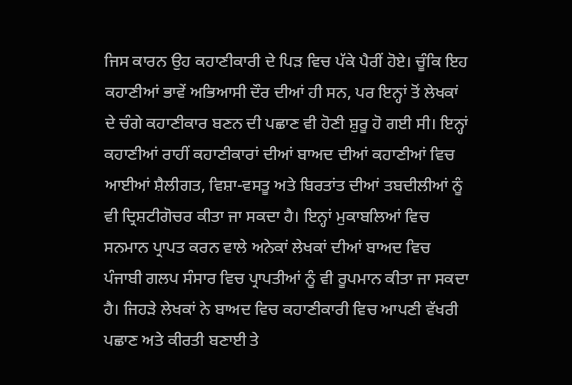ਜਿਸ ਕਾਰਨ ਉਹ ਕਹਾਣੀਕਾਰੀ ਦੇ ਪਿੜ ਵਿਚ ਪੱਕੇ ਪੈਰੀਂ ਹੋਏ। ਚੂੰਕਿ ਇਹ ਕਹਾਣੀਆਂ ਭਾਵੇਂ ਅਭਿਆਸੀ ਦੌਰ ਦੀਆਂ ਹੀ ਸਨ, ਪਰ ਇਨ੍ਹਾਂ ਤੋਂ ਲੇਖਕਾਂ ਦੇ ਚੰਗੇ ਕਹਾਣੀਕਾਰ ਬਣਨ ਦੀ ਪਛਾਣ ਵੀ ਹੋਣੀ ਸ਼ੁਰੂ ਹੋ ਗਈ ਸੀ। ਇਨ੍ਹਾਂ ਕਹਾਣੀਆਂ ਰਾਹੀਂ ਕਹਾਣੀਕਾਰਾਂ ਦੀਆਂ ਬਾਅਦ ਦੀਆਂ ਕਹਾਣੀਆਂ ਵਿਚ ਆਈਆਂ ਸ਼ੈਲੀਗਤ, ਵਿਸ਼ਾ-ਵਸਤੂ ਅਤੇ ਬਿਰਤਾਂਤ ਦੀਆਂ ਤਬਦੀਲੀਆਂ ਨੂੰ ਵੀ ਦ੍ਰਿਸ਼ਟੀਗੋਚਰ ਕੀਤਾ ਜਾ ਸਕਦਾ ਹੈ। ਇਨ੍ਹਾਂ ਮੁਕਾਬਲਿਆਂ ਵਿਚ ਸਨਮਾਨ ਪ੍ਰਾਪਤ ਕਰਨ ਵਾਲੇ ਅਨੇਕਾਂ ਲੇਖਕਾਂ ਦੀਆਂ ਬਾਅਦ ਵਿਚ ਪੰਜਾਬੀ ਗਲਪ ਸੰਸਾਰ ਵਿਚ ਪ੍ਰਾਪਤੀਆਂ ਨੂੰ ਵੀ ਰੂਪਮਾਨ ਕੀਤਾ ਜਾ ਸਕਦਾ ਹੈ। ਜਿਹੜੇ ਲੇਖਕਾਂ ਨੇ ਬਾਅਦ ਵਿਚ ਕਹਾਣੀਕਾਰੀ ਵਿਚ ਆਪਣੀ ਵੱਖਰੀ ਪਛਾਣ ਅਤੇ ਕੀਰਤੀ ਬਣਾਈ ਤੇ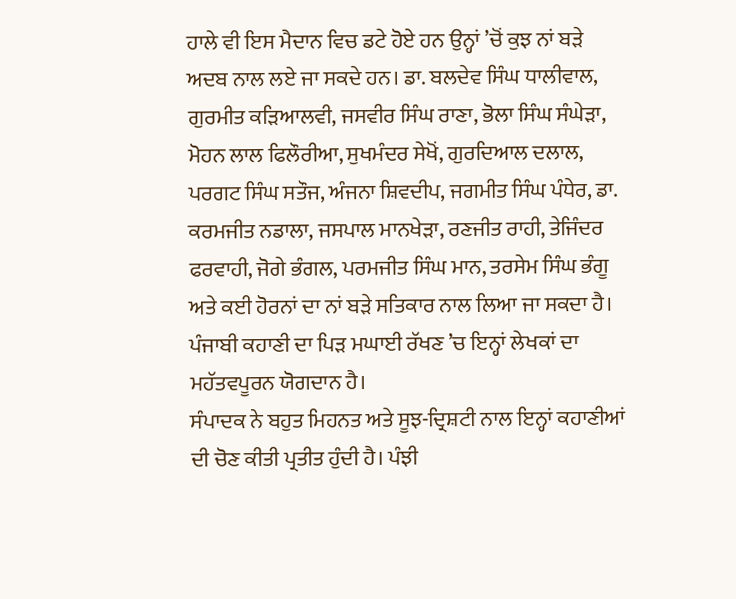ਹਾਲੇ ਵੀ ਇਸ ਮੈਦਾਨ ਵਿਚ ਡਟੇ ਹੋਏ ਹਨ ਉਨ੍ਹਾਂ ’ਚੋਂ ਕੁਝ ਨਾਂ ਬੜੇ ਅਦਬ ਨਾਲ ਲਏ ਜਾ ਸਕਦੇ ਹਨ। ਡਾ. ਬਲਦੇਵ ਸਿੰਘ ਧਾਲੀਵਾਲ, ਗੁਰਮੀਤ ਕੜਿਆਲਵੀ, ਜਸਵੀਰ ਸਿੰਘ ਰਾਣਾ, ਭੋਲਾ ਸਿੰਘ ਸੰਘੇੜਾ, ਮੋਹਨ ਲਾਲ ਫਿਲੌਰੀਆ, ਸੁਖਮੰਦਰ ਸੇਖੋਂ, ਗੁਰਦਿਆਲ ਦਲਾਲ, ਪਰਗਟ ਸਿੰਘ ਸਤੌਜ, ਅੰਜਨਾ ਸ਼ਿਵਦੀਪ, ਜਗਮੀਤ ਸਿੰਘ ਪੰਧੇਰ, ਡਾ. ਕਰਮਜੀਤ ਨਡਾਲਾ, ਜਸਪਾਲ ਮਾਨਖੇੜਾ, ਰਣਜੀਤ ਰਾਹੀ, ਤੇਜਿੰਦਰ ਫਰਵਾਹੀ, ਜੋਗੇ ਭੰਗਲ, ਪਰਮਜੀਤ ਸਿੰਘ ਮਾਨ, ਤਰਸੇਮ ਸਿੰਘ ਭੰਗੂ ਅਤੇ ਕਈ ਹੋਰਨਾਂ ਦਾ ਨਾਂ ਬੜੇ ਸਤਿਕਾਰ ਨਾਲ ਲਿਆ ਜਾ ਸਕਦਾ ਹੈ। ਪੰਜਾਬੀ ਕਹਾਣੀ ਦਾ ਪਿੜ ਮਘਾਈ ਰੱਖਣ ’ਚ ਇਨ੍ਹਾਂ ਲੇਖਕਾਂ ਦਾ ਮਹੱਤਵਪੂਰਨ ਯੋਗਦਾਨ ਹੈ।
ਸੰਪਾਦਕ ਨੇ ਬਹੁਤ ਮਿਹਨਤ ਅਤੇ ਸੂਝ-ਦ੍ਰਿਸ਼ਟੀ ਨਾਲ ਇਨ੍ਹਾਂ ਕਹਾਣੀਆਂ ਦੀ ਚੋਣ ਕੀਤੀ ਪ੍ਰਤੀਤ ਹੁੰਦੀ ਹੈ। ਪੰਝੀ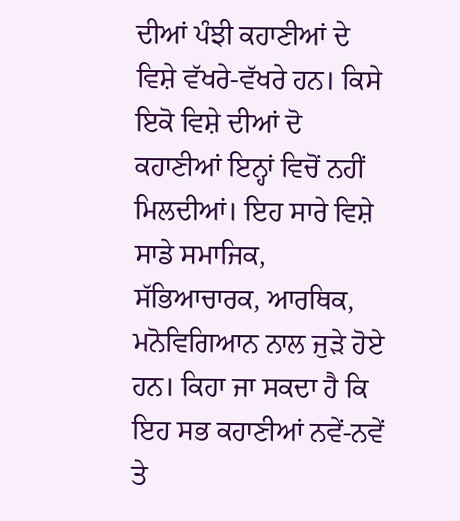ਦੀਆਂ ਪੰਝੀ ਕਹਾਣੀਆਂ ਦੇ ਵਿਸ਼ੇ ਵੱਖਰੇ-ਵੱਖਰੇ ਹਨ। ਕਿਸੇ ਇਕੋ ਵਿਸ਼ੇ ਦੀਆਂ ਦੋ ਕਹਾਣੀਆਂ ਇਨ੍ਹਾਂ ਵਿਚੋਂ ਨਹੀਂ ਮਿਲਦੀਆਂ। ਇਹ ਸਾਰੇ ਵਿਸ਼ੇ ਸਾਡੇ ਸਮਾਜਿਕ, ਸੱਭਿਆਚਾਰਕ, ਆਰਥਿਕ, ਮਨੋਵਿਗਿਆਨ ਨਾਲ ਜੁੜੇ ਹੋਏ ਹਨ। ਕਿਹਾ ਜਾ ਸਕਦਾ ਹੈ ਕਿ ਇਹ ਸਭ ਕਹਾਣੀਆਂ ਨਵੇਂ-ਨਵੇਂ ਤੇ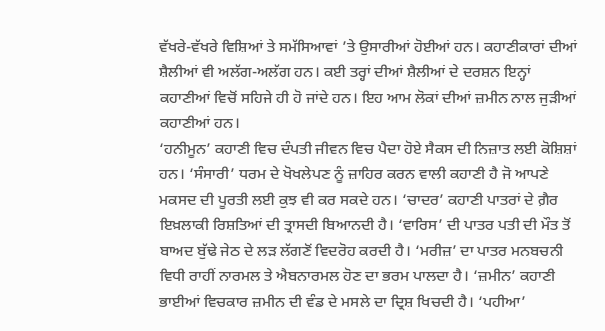ਵੱਖਰੇ-ਵੱਖਰੇ ਵਿਸ਼ਿਆਂ ਤੇ ਸਮੱਸਿਆਵਾਂ ’ਤੇ ਉਸਾਰੀਆਂ ਹੋਈਆਂ ਹਨ। ਕਹਾਣੀਕਾਰਾਂ ਦੀਆਂ ਸ਼ੈਲੀਆਂ ਵੀ ਅਲੱਗ-ਅਲੱਗ ਹਨ। ਕਈ ਤਰ੍ਹਾਂ ਦੀਆਂ ਸ਼ੈਲੀਆਂ ਦੇ ਦਰਸ਼ਨ ਇਨ੍ਹਾਂ ਕਹਾਣੀਆਂ ਵਿਚੋਂ ਸਹਿਜੇ ਹੀ ਹੋ ਜਾਂਦੇ ਹਨ। ਇਹ ਆਮ ਲੋਕਾਂ ਦੀਆਂ ਜ਼ਮੀਨ ਨਾਲ ਜੁੜੀਆਂ ਕਹਾਣੀਆਂ ਹਨ।
‘ਹਨੀਮੂਨ’ ਕਹਾਣੀ ਵਿਚ ਦੰਪਤੀ ਜੀਵਨ ਵਿਚ ਪੈਦਾ ਹੋਏ ਸੈਕਸ ਦੀ ਨਿਜ਼ਾਤ ਲਈ ਕੋਸ਼ਿਸ਼ਾਂ ਹਨ। ‘ਸੰਸਾਰੀ’ ਧਰਮ ਦੇ ਖੋਖਲੇਪਣ ਨੂੰ ਜ਼ਾਹਿਰ ਕਰਨ ਵਾਲੀ ਕਹਾਣੀ ਹੈ ਜੋ ਆਪਣੇ ਮਕਸਦ ਦੀ ਪੂਰਤੀ ਲਈ ਕੁਝ ਵੀ ਕਰ ਸਕਦੇ ਹਨ। ‘ਚਾਦਰ’ ਕਹਾਣੀ ਪਾਤਰਾਂ ਦੇ ਗ਼ੈਰ ਇਖ਼ਲਾਕੀ ਰਿਸ਼ਤਿਆਂ ਦੀ ਤ੍ਰਾਸਦੀ ਬਿਆਨਦੀ ਹੈ। ‘ਵਾਰਿਸ’ ਦੀ ਪਾਤਰ ਪਤੀ ਦੀ ਮੌਤ ਤੋਂ ਬਾਅਦ ਬੁੱਢੇ ਜੇਠ ਦੇ ਲੜ ਲੱਗਣੋਂ ਵਿਦਰੋਹ ਕਰਦੀ ਹੈ। ‘ਮਰੀਜ਼’ ਦਾ ਪਾਤਰ ਮਨਬਚਨੀ ਵਿਧੀ ਰਾਹੀਂ ਨਾਰਮਲ ਤੇ ਐਬਨਾਰਮਲ ਹੋਣ ਦਾ ਭਰਮ ਪਾਲਦਾ ਹੈ। ‘ਜ਼ਮੀਨ’ ਕਹਾਣੀ ਭਾਈਆਂ ਵਿਚਕਾਰ ਜ਼ਮੀਨ ਦੀ ਵੰਡ ਦੇ ਮਸਲੇ ਦਾ ਦ੍ਰਿਸ਼ ਖਿਚਦੀ ਹੈ। ‘ਪਹੀਆ’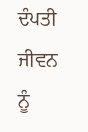ਦੰਪਤੀ ਜੀਵਨ ਨੂੰ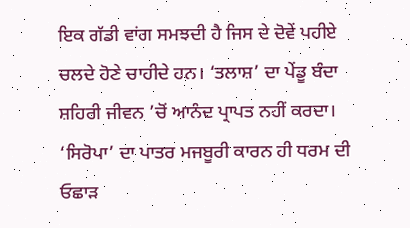ਇਕ ਗੱਡੀ ਵਾਂਗ ਸਮਝਦੀ ਹੈ ਜਿਸ ਦੇ ਦੋਵੇਂ ਪਹੀਏ ਚਲਦੇ ਹੋਣੇ ਚਾਹੀਦੇ ਹਨ। ‘ਤਲਾਸ਼’ ਦਾ ਪੇਂਡੂ ਬੰਦਾ ਸ਼ਹਿਰੀ ਜੀਵਨ ’ਚੋਂ ਆਨੰਦ ਪ੍ਰਾਪਤ ਨਹੀਂ ਕਰਦਾ। ‘ਸਿਰੋਪਾ’ ਦਾ ਪਾਤਰ ਮਜਬੂਰੀ ਕਾਰਨ ਹੀ ਧਰਮ ਦੀ ਓਛਾੜ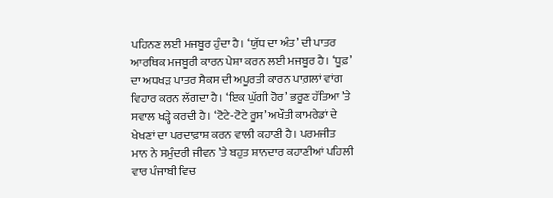ਪਹਿਨਣ ਲਈ ਮਜਬੂਰ ਹੁੰਦਾ ਹੈ। ‘ਯੁੱਧ ਦਾ ਅੰਤ’ ਦੀ ਪਾਤਰ ਆਰਥਿਕ ਮਜਬੂਰੀ ਕਾਰਨ ਪੇਸ਼ਾ ਕਰਨ ਲਈ ਮਜਬੂਰ ਹੈ। ‘ਧੂਫ਼’ ਦਾ ਅਧਖੜ ਪਾਤਰ ਸੈਕਸ ਦੀ ਅਪੂਰਤੀ ਕਾਰਨ ਪਾਗ਼ਲਾਂ ਵਾਂਗ ਵਿਹਾਰ ਕਰਨ ਲੱਗਦਾ ਹੈ। ‘ਇਕ ਘੁੱਗੀ ਹੋਰ’ ਭਰੂਣ ਹੱਤਿਆ ’ਤੇ ਸਵਾਲ ਖੜ੍ਹੇ ਕਰਦੀ ਹੈ। ‘ਟੋਟੇ-ਟੋਟੇ ਰੂਸ’ ਅਖੌਤੀ ਕਾਮਰੇਡਾਂ ਦੇ ਖੇਖਣਾਂ ਦਾ ਪਰਦਾਫ਼ਾਸ਼ ਕਰਨ ਵਾਲੀ ਕਹਾਣੀ ਹੈ। ਪਰਮਜੀਤ ਮਾਨ ਨੇ ਸਮੁੰਦਰੀ ਜੀਵਨ ’ਤੇ ਬਹੁਤ ਸ਼ਾਨਦਾਰ ਕਹਾਣੀਆਂ ਪਹਿਲੀ ਵਾਰ ਪੰਜਾਬੀ ਵਿਚ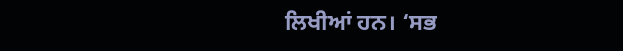ਲਿਖੀਆਂ ਹਨ। ‘ਸਭ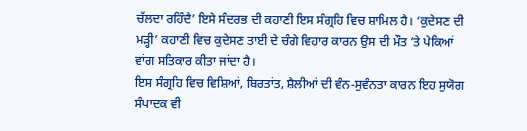ਚੱਲਦਾ ਰਹਿੰਦੈ’ ਇਸੇ ਸੰਦਰਭ ਦੀ ਕਹਾਣੀ ਇਸ ਸੰਗ੍ਰਹਿ ਵਿਚ ਸ਼ਾਮਿਲ ਹੈ। ‘ਕੁਦੇਸਣ ਦੀ ਮੜ੍ਹੀ’ ਕਹਾਣੀ ਵਿਚ ਕੁਦੇਸਣ ਤਾਈ ਦੇ ਚੰਗੇ ਵਿਹਾਰ ਕਾਰਨ ਉਸ ਦੀ ਮੌਤ ’ਤੇ ਪੇਕਿਆਂ ਵਾਂਗ ਸਤਿਕਾਰ ਕੀਤਾ ਜਾਂਦਾ ਹੈ।
ਇਸ ਸੰਗ੍ਰਹਿ ਵਿਚ ਵਿਸ਼ਿਆਂ, ਬਿਰਤਾਂਤ, ਸ਼ੈਲੀਆਂ ਦੀ ਵੰਨ-ਸੁਵੰਨਤਾ ਕਾਰਨ ਇਹ ਸੁਯੋਗ ਸੰਪਾਦਕ ਵੀ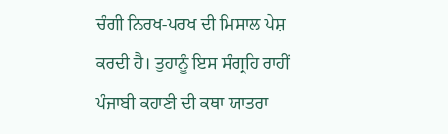ਚੰਗੀ ਨਿਰਖ-ਪਰਖ ਦੀ ਮਿਸਾਲ ਪੇਸ਼ ਕਰਦੀ ਹੈ। ਤੁਹਾਨੂੰ ਇਸ ਸੰਗ੍ਰਹਿ ਰਾਹੀਂ ਪੰਜਾਬੀ ਕਹਾਣੀ ਦੀ ਕਥਾ ਯਾਤਰਾ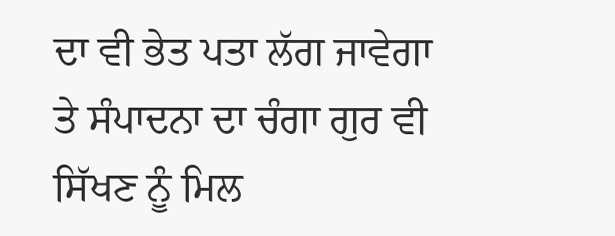ਦਾ ਵੀ ਭੇਤ ਪਤਾ ਲੱਗ ਜਾਵੇਗਾ ਤੇ ਸੰਪਾਦਨਾ ਦਾ ਚੰਗਾ ਗੁਰ ਵੀ ਸਿੱਖਣ ਨੂੰ ਮਿਲ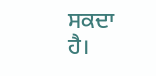ਸਕਦਾ ਹੈ।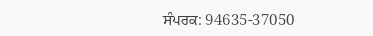ਸੰਪਰਕ: 94635-37050